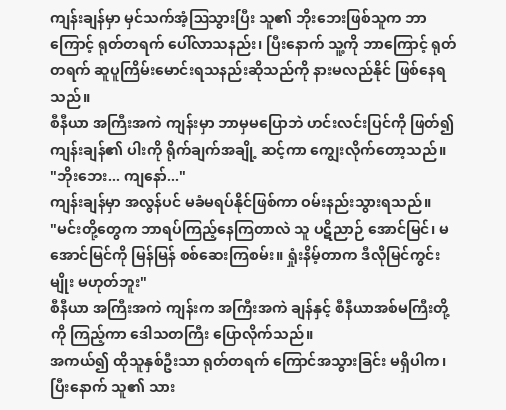ကျန်းချန်မှာ မှင်သက်အံ့ဩသွားပြီး သူ၏ ဘိုးဘေးဖြစ်သူက ဘာကြောင့် ရုတ်တရက် ပေါ်လာသနည်း၊ ပြီးနောက် သူ့ကို ဘာကြောင့် ရုတ်တရက် ဆူပူကြိမ်းမောင်းရသနည်းဆိုသည်ကို နားမလည်နိုင် ဖြစ်နေရသည်။
စီနီယာ အကြီးအကဲ ကျန်းမှာ ဘာမှမပြောဘဲ ဟင်းလင်းပြင်ကို ဖြတ်၍ ကျန်းချန်၏ ပါးကို ရိုက်ချက်အချို့ ဆင့်ကာ ကျွေးလိုက်တော့သည်။
"ဘိုးဘေး... ကျနော်..."
ကျန်းချန်မှာ အလွန်ပင် မခံမရပ်နိုင်ဖြစ်ကာ ဝမ်းနည်းသွားရသည်။
"မင်းတို့တွေက ဘာရပ်ကြည့်နေကြတာလဲ သူ ပဋိညာဉ် အောင်မြင်၊ မအောင်မြင်ကို မြန်မြန် စစ်ဆေးကြစမ်း။ ရှုံးနိမ့်တာက ဒီလိုမြင်ကွင်းမျိုး မဟုတ်ဘူး"
စီနီယာ အကြီးအကဲ ကျန်းက အကြီးအကဲ ချန်နှင့် စီနီယာအစ်မကြီးတို့ကို ကြည့်ကာ ဒေါသတကြီး ပြောလိုက်သည်။
အကယ်၍ ထိုသူနှစ်ဦးသာ ရုတ်တရက် ကြောင်အသွားခြင်း မရှိပါက၊ ပြီးနောက် သူ၏ သား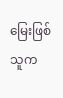မြေးဖြစ်သူက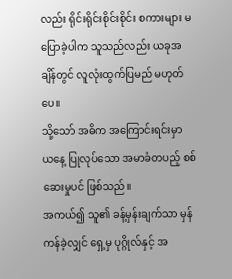လည်း ရိုင်းရိုင်းစိုင်းစိုင်း စကားများ မပြောခဲ့ပါက သူသည်လည်း ယခုအချိန်တွင် လူလုံးထွက်ပြမည် မဟုတ်ပေ။
သို့သော် အဓိက အကြောင်းရင်းမှာ ယနေ့ ပြုလုပ်သော အမာခံတပည့် စစ်ဆေးမှုပင် ဖြစ်သည်။
အကယ်၍ သူ၏ ခန့်မှန်းချက်သာ မှန်ကန်ခဲ့လျှင် ရှေ့မှ ပုဂ္ဂိုလ်နှင့် အ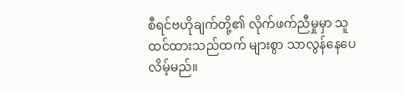စီရင်ဗဟိုချက်တို့၏ လိုက်ဖက်ညီမှုမှာ သူ ထင်ထားသည်ထက် များစွာ သာလွန်နေပေလိမ့်မည်။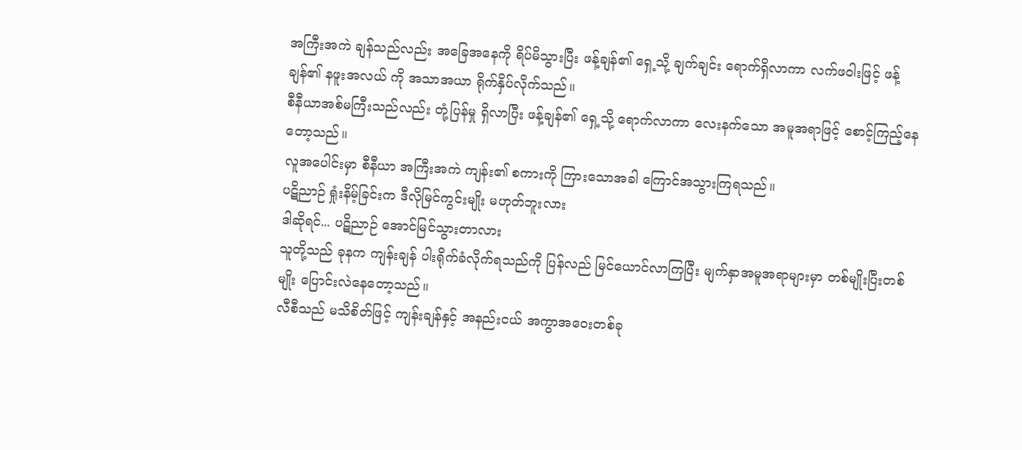အကြီးအကဲ ချန်သည်လည်း အခြေအနေကို ရိပ်မိသွားပြီး ဖန့်ချန်၏ ရှေ့သို့ ချက်ချင်း ရောက်ရှိလာကာ လက်ဖဝါးဖြင့် ဖန့်ချန်၏ နဖူးအလယ် ကို အသာအယာ ရိုက်နှိပ်လိုက်သည်။
စီနီယာအစ်မကြီးသည်လည်း တုံ့ပြန်မှု ရှိလာပြီး ဖန့်ချန်၏ ရှေ့သို့ ရောက်လာကာ လေးနက်သော အမူအရာဖြင့် စောင့်ကြည့်နေတော့သည်။
လူအပေါင်းမှာ စီနီယာ အကြီးအကဲ ကျန်း၏ စကားကို ကြားသောအခါ ကြောင်အသွားကြရသည်။
ပဋိညာဉ် ရှုံးနိမ့်ခြင်းက ဒီလိုမြင်ကွင်းမျိုး မဟုတ်ဘူးလား
ဒါဆိုရင်... ပဋိညာဉ် အောင်မြင်သွားတာလား
သူတို့သည် ခုနက ကျန်းချန် ပါးရိုက်ခံလိုက်ရသည်ကို ပြန်လည် မြင်ယောင်လာကြပြီး မျက်နှာအမူအရာများမှာ တစ်မျိုးပြီးတစ်မျိုး ပြောင်းလဲနေတော့သည်။
လီစီသည် မသိစိတ်ဖြင့် ကျန်းချန်နှင့် အနည်းငယ် အကွာအဝေးတစ်ခု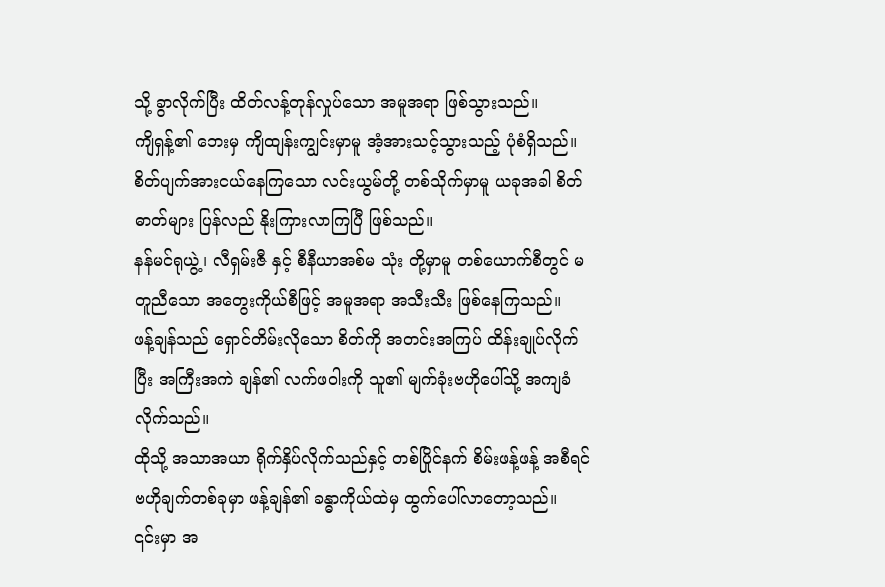သို့ ခွာလိုက်ပြီး ထိတ်လန့်တုန်လှုပ်သော အမူအရာ ဖြစ်သွားသည်။
ကျိရှန့်၏ ဘေးမှ ကျိထျန်းကျွင်းမှာမူ အံ့အားသင့်သွားသည့် ပုံစံရှိသည်။
စိတ်ပျက်အားငယ်နေကြသော လင်းယွမ်တို့ တစ်သိုက်မှာမူ ယခုအခါ စိတ်ဓာတ်များ ပြန်လည် နိုးကြားလာကြပြီ ဖြစ်သည်။
နန်မင်ရုယွဲ့၊ လီရှမ်းဇီ နှင့် စီနီယာအစ်မ သုံး တို့မှာမူ တစ်ယောက်စီတွင် မတူညီသော အတွေးကိုယ်စီဖြင့် အမူအရာ အသီးသီး ဖြစ်နေကြသည်။
ဖန့်ချန်သည် ရှောင်တိမ်းလိုသော စိတ်ကို အတင်းအကြပ် ထိန်းချုပ်လိုက်ပြီး အကြီးအကဲ ချန်၏ လက်ဖဝါးကို သူ၏ မျက်ခုံးဗဟိုပေါ်သို့ အကျခံလိုက်သည်။
ထိုသို့ အသာအယာ ရိုက်နှိပ်လိုက်သည်နှင့် တစ်ပြိုင်နက် စိမ်းဖန့်ဖန့် အစီရင်ဗဟိုချက်တစ်ခုမှာ ဖန့်ချန်၏ ခန္ဓာကိုယ်ထဲမှ ထွက်ပေါ်လာတော့သည်။
၎င်းမှာ အ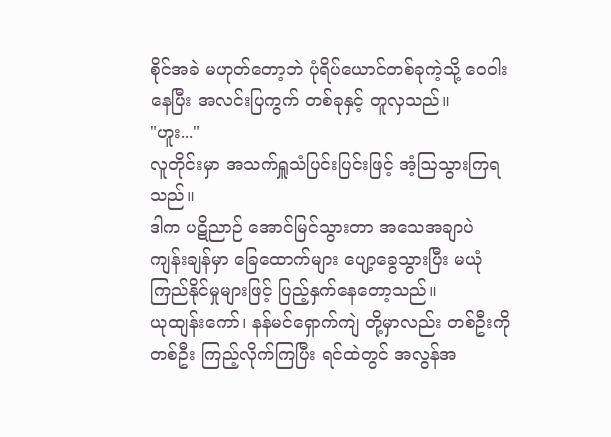စိုင်အခဲ မဟုတ်တော့ဘဲ ပုံရိပ်ယောင်တစ်ခုကဲ့သို့ ဝေဝါးနေပြီး အလင်းပြကွက် တစ်ခုနှင့် တူလှသည်။
"ဟူး..."
လူတိုင်းမှာ အသက်ရှူသံပြင်းပြင်းဖြင့် အံ့ဩသွားကြရသည်။
ဒါက ပဋိညာဉ် အောင်မြင်သွားတာ အသေအချာပဲ
ကျန်းချန်မှာ ခြေထောက်များ ပျော့ခွေသွားပြီး မယုံကြည်နိုင်မှုများဖြင့် ပြည့်နှက်နေတော့သည်။
ယုထျန်းကော်၊ နန်မင်ရှောက်ကျဲ တို့မှာလည်း တစ်ဦးကိုတစ်ဦး ကြည့်လိုက်ကြပြီး ရင်ထဲတွင် အလွန်အ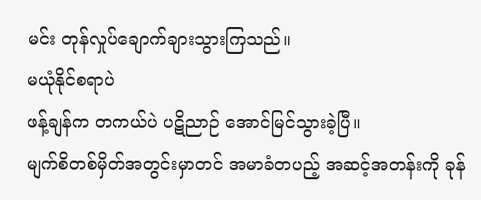မင်း တုန်လှုပ်ချောက်ချားသွားကြသည်။
မယုံနိုင်စရာပဲ
ဖန့်ချန်က တကယ်ပဲ ပဋိညာဉ် အောင်မြင်သွားခဲ့ပြီ။
မျက်စိတစ်မှိတ်အတွင်းမှာတင် အမာခံတပည့် အဆင့်အတန်းကို ခုန်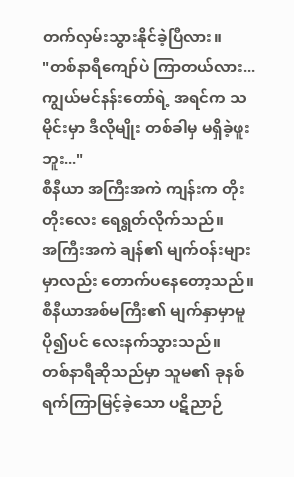တက်လှမ်းသွားနိုင်ခဲ့ပြီလား။
"တစ်နာရီကျော်ပဲ ကြာတယ်လား... ကျွယ်မင်နန်းတော်ရဲ့ အရင်က သမိုင်းမှာ ဒီလိုမျိုး တစ်ခါမှ မရှိခဲ့ဖူးဘူး..."
စီနီယာ အကြီးအကဲ ကျန်းက တိုးတိုးလေး ရေရွတ်လိုက်သည်။
အကြီးအကဲ ချန်၏ မျက်ဝန်းများမှာလည်း တောက်ပနေတော့သည်။
စီနီယာအစ်မကြီး၏ မျက်နှာမှာမူ ပို၍ပင် လေးနက်သွားသည်။
တစ်နာရီဆိုသည်မှာ သူမ၏ ခုနစ်ရက်ကြာမြင့်ခဲ့သော ပဋိညာဉ်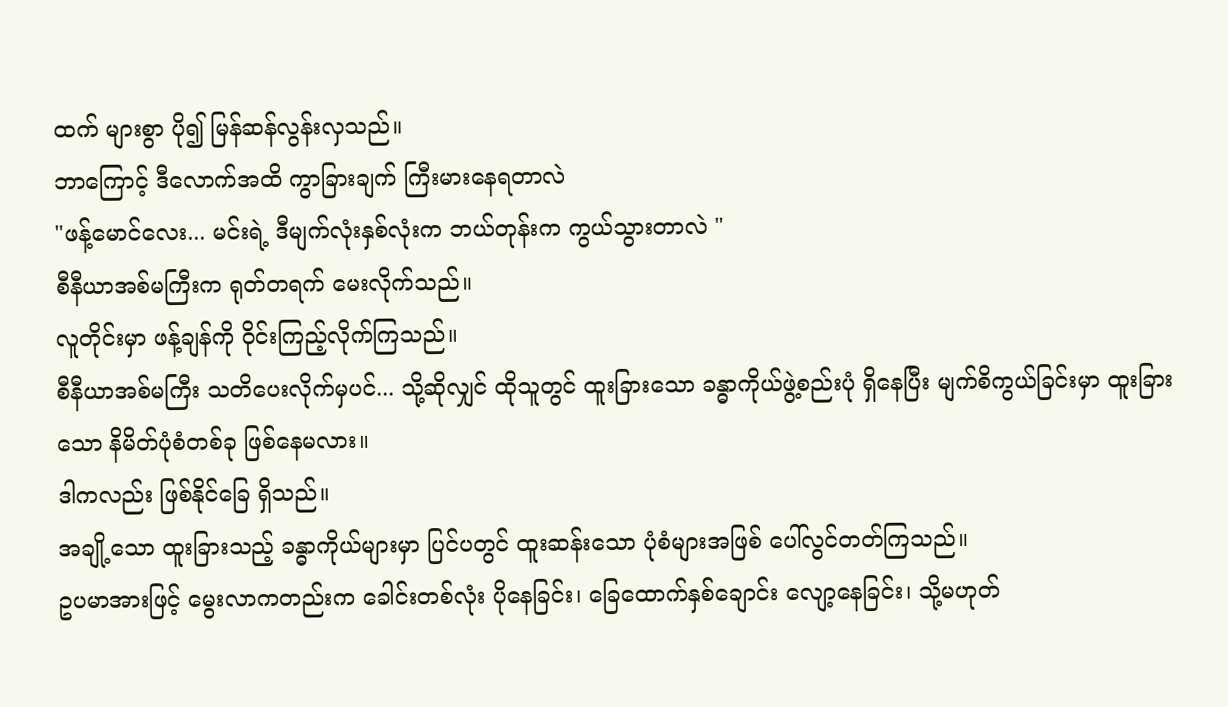ထက် များစွာ ပို၍ မြန်ဆန်လွန်းလှသည်။
ဘာကြောင့် ဒီလောက်အထိ ကွာခြားချက် ကြီးမားနေရတာလဲ
"ဖန့်မောင်လေး... မင်းရဲ့ ဒီမျက်လုံးနှစ်လုံးက ဘယ်တုန်းက ကွယ်သွားတာလဲ "
စီနီယာအစ်မကြီးက ရုတ်တရက် မေးလိုက်သည်။
လူတိုင်းမှာ ဖန့်ချန်ကို ဝိုင်းကြည့်လိုက်ကြသည်။
စီနီယာအစ်မကြီး သတိပေးလိုက်မှပင်... သို့ဆိုလျှင် ထိုသူတွင် ထူးခြားသော ခန္ဓာကိုယ်ဖွဲ့စည်းပုံ ရှိနေပြီး မျက်စိကွယ်ခြင်းမှာ ထူးခြားသော နိမိတ်ပုံစံတစ်ခု ဖြစ်နေမလား။
ဒါကလည်း ဖြစ်နိုင်ခြေ ရှိသည်။
အချို့သော ထူးခြားသည့် ခန္ဓာကိုယ်များမှာ ပြင်ပတွင် ထူးဆန်းသော ပုံစံများအဖြစ် ပေါ်လွင်တတ်ကြသည်။
ဥပမာအားဖြင့် မွေးလာကတည်းက ခေါင်းတစ်လုံး ပိုနေခြင်း၊ ခြေထောက်နှစ်ချောင်း လျော့နေခြင်း၊ သို့မဟုတ်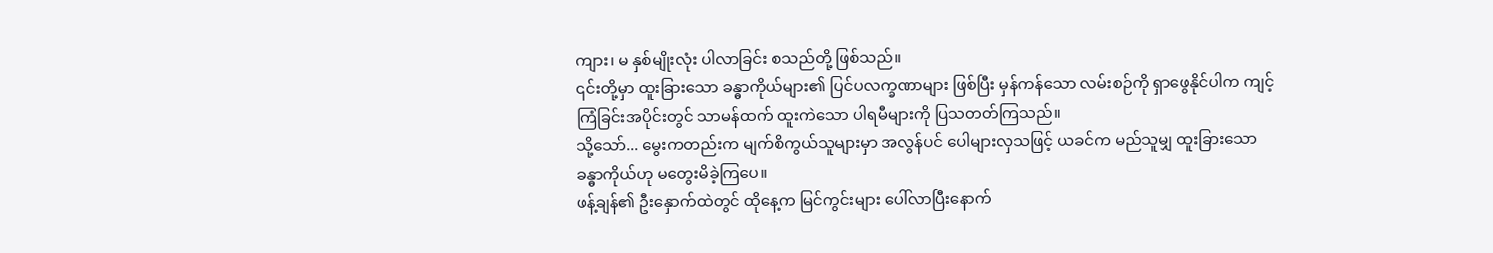ကျား၊ မ နှစ်မျိုးလုံး ပါလာခြင်း စသည်တို့ ဖြစ်သည်။
၎င်းတို့မှာ ထူးခြားသော ခန္ဓာကိုယ်များ၏ ပြင်ပလက္ခဏာများ ဖြစ်ပြီး မှန်ကန်သော လမ်းစဉ်ကို ရှာဖွေနိုင်ပါက ကျင့်ကြံခြင်းအပိုင်းတွင် သာမန်ထက် ထူးကဲသော ပါရမီများကို ပြသတတ်ကြသည်။
သို့သော်... မွေးကတည်းက မျက်စိကွယ်သူများမှာ အလွန်ပင် ပေါများလှသဖြင့် ယခင်က မည်သူမျှ ထူးခြားသော ခန္ဓာကိုယ်ဟု မတွေးမိခဲ့ကြပေ။
ဖန့်ချန်၏ ဦးနှောက်ထဲတွင် ထိုနေ့က မြင်ကွင်းများ ပေါ်လာပြီးနောက်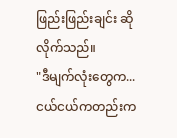ဖြည်းဖြည်းချင်း ဆိုလိုက်သည်။
"ဒီမျက်လုံးတွေက... ငယ်ငယ်ကတည်းက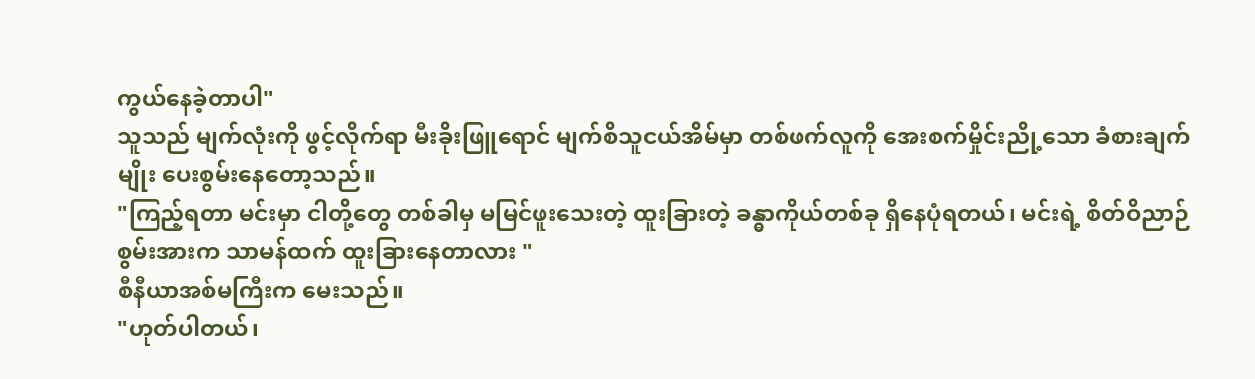ကွယ်နေခဲ့တာပါ"
သူသည် မျက်လုံးကို ဖွင့်လိုက်ရာ မီးခိုးဖြူရောင် မျက်စိသူငယ်အိမ်မှာ တစ်ဖက်လူကို အေးစက်မှိုင်းညို့သော ခံစားချက်မျိုး ပေးစွမ်းနေတော့သည်။
"ကြည့်ရတာ မင်းမှာ ငါတို့တွေ တစ်ခါမှ မမြင်ဖူးသေးတဲ့ ထူးခြားတဲ့ ခန္ဓာကိုယ်တစ်ခု ရှိနေပုံရတယ်၊ မင်းရဲ့ စိတ်ဝိညာဉ်စွမ်းအားက သာမန်ထက် ထူးခြားနေတာလား "
စီနီယာအစ်မကြီးက မေးသည်။
"ဟုတ်ပါတယ်၊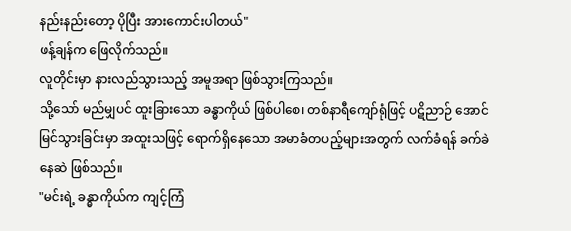နည်းနည်းတော့ ပိုပြီး အားကောင်းပါတယ်"
ဖန့်ချန်က ဖြေလိုက်သည်။
လူတိုင်းမှာ နားလည်သွားသည့် အမူအရာ ဖြစ်သွားကြသည်။
သို့သော် မည်မျှပင် ထူးခြားသော ခန္ဓာကိုယ် ဖြစ်ပါစေ၊ တစ်နာရီကျော်ရုံဖြင့် ပဋိညာဉ် အောင်မြင်သွားခြင်းမှာ အထူးသဖြင့် ရောက်ရှိနေသော အမာခံတပည့်များအတွက် လက်ခံရန် ခက်ခဲနေဆဲ ဖြစ်သည်။
"မင်းရဲ့ ခန္ဓာကိုယ်က ကျင့်ကြံ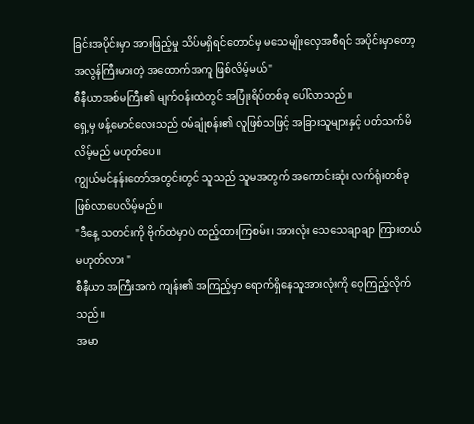ခြင်းအပိုင်းမှာ အားဖြည့်မှု သိပ်မရှိရင်တောင်မှ မသေမျိုးလှေအစီရင် အပိုင်းမှာတော့ အလွန်ကြီးမားတဲ့ အထောက်အကူ ဖြစ်လိမ့်မယ်"
စီနီယာအစ်မကြီး၏ မျက်ဝန်းထဲတွင် အပြုံးရိပ်တစ်ခု ပေါ်လာသည်။
ရှေ့မှ ဖန့်မောင်လေးသည် ဝမ်ချုံစန်း၏ လူဖြစ်သဖြင့် အခြားသူများနှင့် ပတ်သက်မိလိမ့်မည် မဟုတ်ပေ။
ကျွယ်မင်နန်းတော်အတွင်းတွင် သူသည် သူမအတွက် အကောင်းဆုံး လက်ရုံးတစ်ခု ဖြစ်လာပေလိမ့်မည်။
"ဒီနေ့ သတင်းကို ဗိုက်ထဲမှာပဲ ထည့်ထားကြစမ်း၊ အားလုံး သေသေချာချာ ကြားတယ် မဟုတ်လား "
စီနီယာ အကြီးအကဲ ကျန်း၏ အကြည့်မှာ ရောက်ရှိနေသူအားလုံးကို ဝေ့ကြည့်လိုက်သည်။
အမာ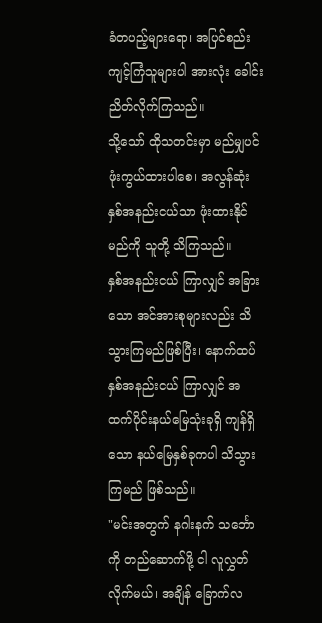ခံတပည့်များရော၊ အပြင်စည်းကျင့်ကြံသူများပါ အားလုံး ခေါင်းညိတ်လိုက်ကြသည်။
သို့သော် ထိုသတင်းမှာ မည်မျှပင် ဖုံးကွယ်ထားပါစေ၊ အလွန်ဆုံး နှစ်အနည်းငယ်သာ ဖုံးထားနိုင်မည်ကို သူတို့ သိကြသည်။
နှစ်အနည်းငယ် ကြာလျှင် အခြားသော အင်အားစုများလည်း သိသွားကြမည်ဖြစ်ပြီး၊ နောက်ထပ် နှစ်အနည်းငယ် ကြာလျှင် အထက်ပိုင်းနယ်မြေသုံးခုရှိ ကျန်ရှိသော နယ်မြေနှစ်ခုကပါ သိသွားကြမည် ဖြစ်သည်။
"မင်းအတွက် နဂါးနက် သင်္ဘောကို တည်ဆောက်ဖို့ ငါ လူလွှတ်လိုက်မယ်၊ အချိန် ခြောက်လ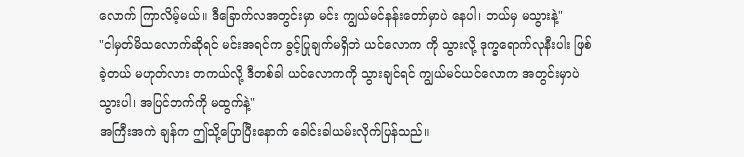လောက် ကြာလိမ့်မယ်။ ဒီခြောက်လအတွင်းမှာ မင်း ကျွယ်မင်နန်းတော်မှာပဲ နေပါ၊ ဘယ်မှ မသွားနဲ့"
"ငါမှတ်မိသလောက်ဆိုရင် မင်းအရင်က ခွင့်ပြုချက်မရှိဘဲ ယင်လောက ကို သွားလို့ ဒုက္ခရောက်လုနီးပါး ဖြစ်ခဲ့တယ် မဟုတ်လား တကယ်လို့ ဒီတစ်ခါ ယင်လောကကို သွားချင်ရင် ကျွယ်မင်ယင်လောက အတွင်းမှာပဲ သွားပါ၊ အပြင်ဘက်ကို မထွက်နဲ့"
အကြီးအကဲ ချန်က ဤသို့ပြောပြီးနောက် ခေါင်းခါယမ်းလိုက်ပြန်သည်။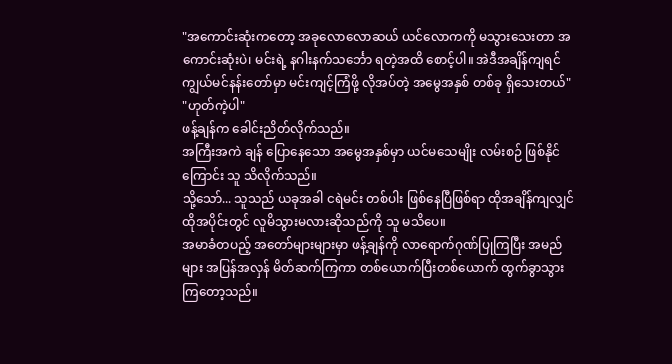"အကောင်းဆုံးကတော့ အခုလောလောဆယ် ယင်လောကကို မသွားသေးတာ အကောင်းဆုံးပဲ၊ မင်းရဲ့ နဂါးနက်သင်္ဘော ရတဲ့အထိ စောင့်ပါ။ အဲဒီအချိန်ကျရင် ကျွယ်မင်နန်းတော်မှာ မင်းကျင့်ကြံဖို့ လိုအပ်တဲ့ အမွေအနှစ် တစ်ခု ရှိသေးတယ်"
"ဟုတ်ကဲ့ပါ"
ဖန့်ချန်က ခေါင်းညိတ်လိုက်သည်။
အကြီးအကဲ ချန် ပြောနေသော အမွေအနှစ်မှာ ယင်မသေမျိုး လမ်းစဉ် ဖြစ်နိုင်ကြောင်း သူ သိလိုက်သည်။
သို့သော်... သူသည် ယခုအခါ ငရဲမင်း တစ်ပါး ဖြစ်နေပြီဖြစ်ရာ ထိုအချိန်ကျလျှင် ထိုအပိုင်းတွင် လူမိသွားမလားဆိုသည်ကို သူ မသိပေ။
အမာခံတပည့် အတော်များများမှာ ဖန့်ချန်ကို လာရောက်ဂုဏ်ပြုကြပြီး အမည်များ အပြန်အလှန် မိတ်ဆက်ကြကာ တစ်ယောက်ပြီးတစ်ယောက် ထွက်ခွာသွားကြတော့သည်။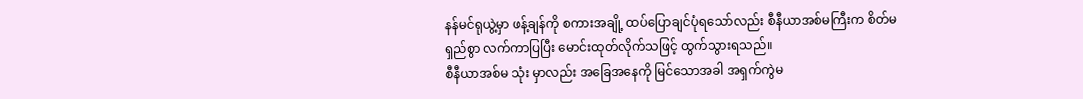နန်မင်ရုယွဲ့မှာ ဖန့်ချန်ကို စကားအချို့ ထပ်ပြောချင်ပုံရသော်လည်း စီနီယာအစ်မကြီးက စိတ်မရှည်စွာ လက်ကာပြပြီး မောင်းထုတ်လိုက်သဖြင့် ထွက်သွားရသည်။
စီနီယာအစ်မ သုံး မှာလည်း အခြေအနေကို မြင်သောအခါ အရှက်ကွဲမ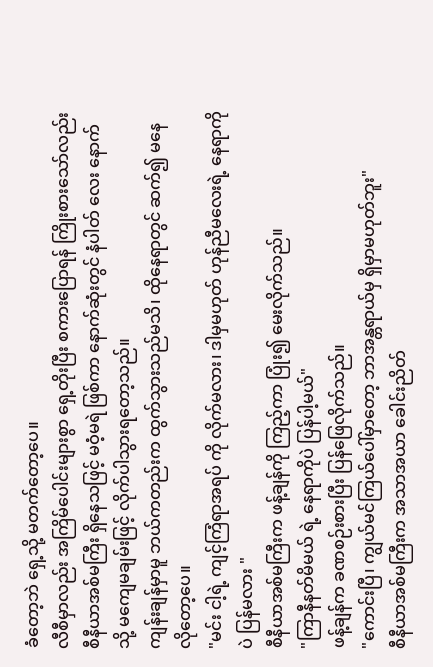ခံတော့ဘဲ ရှေ့သို့ မတက်တော့ပေ။
လီစီမှာလည်း အကြိမ်ပေါင်းများစွာ ရှေ့တိုးပြီး စကားပြောရန် ကြိုးစားသော်လည်း စီနီယာအစ်မကြီး ရှိနေသဖြင့် မဝံ့မရဲ ဖြစ်ကာ နောက်ဆုံးတွင် နံပါတ် လေး နောက်သို့ မကျေမချမ်းဖြင့် လိုက်ပါသွားရတော့သည်။
ကျန်းချန်မှာမူ ဘယ်ကတည်းက ထွက်သွားသည်မသိ၊ ထိုနေရာတွင် ဆက်၍ မနေလိုတော့ပေ။
"မင်း ငါ့ရဲ့ ကျင့်ကြံရာအရပ် ကို လိုက်မလား၊ ဒါမှမဟုတ် ဟုန်ညီမလေးရဲ့ နေရာကိုပဲ ပြန်မလား "
စီနီယာအစ်မကြီးက ဖန့်ချန်ကို ကြည့်ကာ ပြုံး၍ မေးလိုက်သည်။
"ကြာနီနတ်မိမယ် ရဲ့ နေရာကိုပဲ ပြန်ပါ့မယ်"
ဖန့်ချန်က ခဏစဉ်းစားပြီး ပြန်ဖြေလိုက်သည်။
"ကောင်းပြီ၊ ကျွယ်မင်ကြယ်ပေါ်မှာတော့ ဘာအန္တရာယ်မှ ရှိမှာမဟုတ်ဘူး"
စီနီယာအစ်မကြီးက အသာအယာ ခေါင်းညိတ်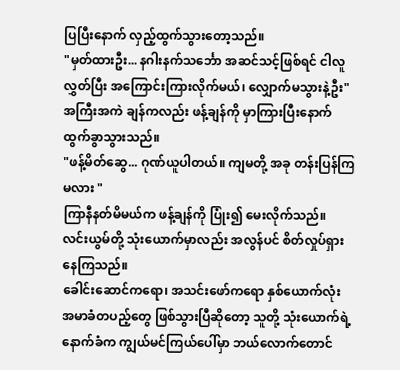ပြပြီးနောက် လှည့်ထွက်သွားတော့သည်။
"မှတ်ထားဦး... နဂါးနက်သင်္ဘော အဆင်သင့်ဖြစ်ရင် ငါလူလွှတ်ပြီး အကြောင်းကြားလိုက်မယ်၊ လျှောက်မသွားနဲ့ဦး"
အကြီးအကဲ ချန်ကလည်း ဖန့်ချန်ကို မှာကြားပြီးနောက် ထွက်ခွာသွားသည်။
"ဖန့်မိတ်ဆွေ... ဂုဏ်ယူပါတယ်။ ကျမတို့ အခု တန်းပြန်ကြမလား "
ကြာနီနတ်မိမယ်က ဖန့်ချန်ကို ပြုံး၍ မေးလိုက်သည်။
လင်းယွမ်တို့ သုံးယောက်မှာလည်း အလွန်ပင် စိတ်လှုပ်ရှားနေကြသည်။
ခေါင်းဆောင်ကရော၊ အသင်းဖော်ကရော နှစ်ယောက်လုံး အမာခံတပည့်တွေ ဖြစ်သွားပြီဆိုတော့ သူတို့ သုံးယောက်ရဲ့ နောက်ခံက ကျွယ်မင်ကြယ်ပေါ်မှာ ဘယ်လောက်တောင်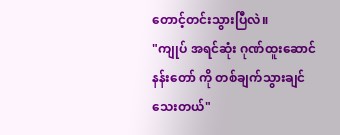တောင့်တင်းသွားပြီလဲ။
"ကျုပ် အရင်ဆုံး ဂုဏ်ထူးဆောင်နန်းတော် ကို တစ်ချက်သွားချင်သေးတယ်"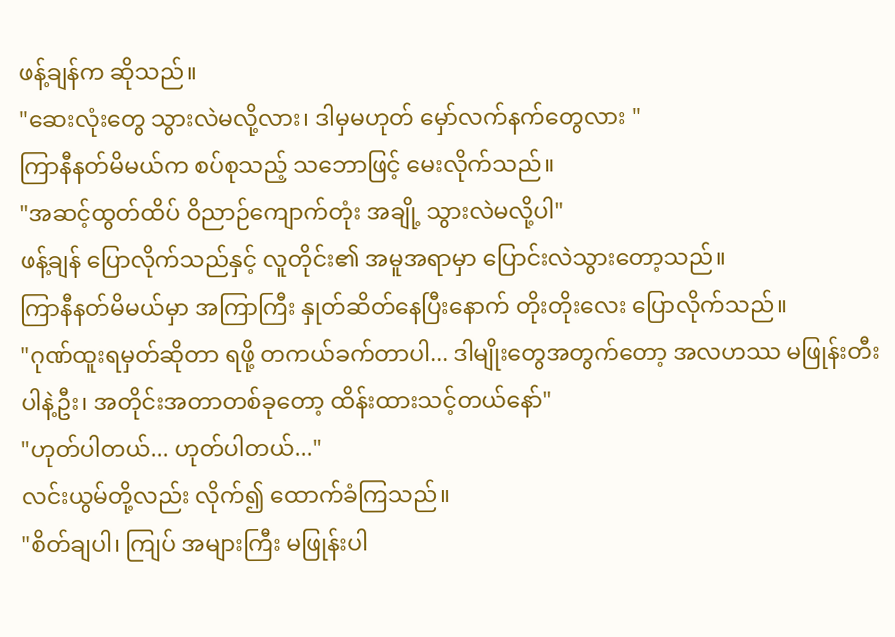ဖန့်ချန်က ဆိုသည်။
"ဆေးလုံးတွေ သွားလဲမလို့လား၊ ဒါမှမဟုတ် မှော်လက်နက်တွေလား "
ကြာနီနတ်မိမယ်က စပ်စုသည့် သဘောဖြင့် မေးလိုက်သည်။
"အဆင့်ထွတ်ထိပ် ဝိညာဉ်ကျောက်တုံး အချို့ သွားလဲမလို့ပါ"
ဖန့်ချန် ပြောလိုက်သည်နှင့် လူတိုင်း၏ အမူအရာမှာ ပြောင်းလဲသွားတော့သည်။
ကြာနီနတ်မိမယ်မှာ အကြာကြီး နှုတ်ဆိတ်နေပြီးနောက် တိုးတိုးလေး ပြောလိုက်သည်။
"ဂုဏ်ထူးရမှတ်ဆိုတာ ရဖို့ တကယ်ခက်တာပါ... ဒါမျိုးတွေအတွက်တော့ အလဟဿ မဖြုန်းတီးပါနဲ့ဦး၊ အတိုင်းအတာတစ်ခုတော့ ထိန်းထားသင့်တယ်နော်"
"ဟုတ်ပါတယ်... ဟုတ်ပါတယ်..."
လင်းယွမ်တို့လည်း လိုက်၍ ထောက်ခံကြသည်။
"စိတ်ချပါ၊ ကျြပ် အများကြီး မဖြုန်းပါ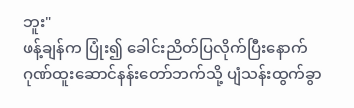ဘူး"
ဖန့်ချန်က ပြုံး၍ ခေါင်းညိတ်ပြလိုက်ပြီးနောက် ဂုဏ်ထူးဆောင်နန်းတော်ဘက်သို့ ပျံသန်းထွက်ခွာ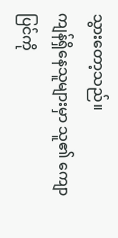သွားတော့သည်။
ကျန်ရှိနေသူများမှာ သူ၏ ကျောပြင်ကို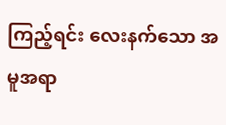ကြည့်ရင်း လေးနက်သော အမူအရာ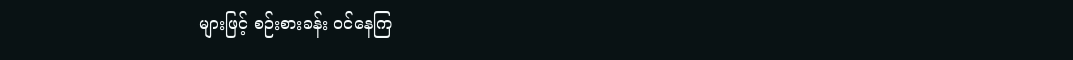များဖြင့် စဉ်းစားခန်း ဝင်နေကြ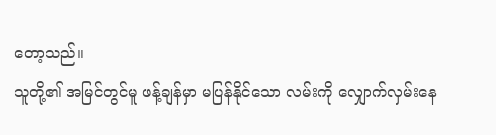တော့သည်။
သူတို့၏ အမြင်တွင်မူ ဖန့်ချန်မှာ မပြန်နိုင်သော လမ်းကို လျှောက်လှမ်းနေ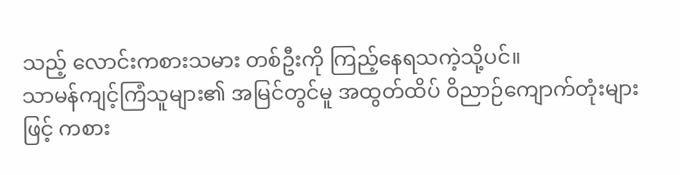သည့် လောင်းကစားသမား တစ်ဦးကို ကြည့်နေရသကဲ့သို့ပင်။
သာမန်ကျင့်ကြံသူများ၏ အမြင်တွင်မူ အထွတ်ထိပ် ဝိညာဉ်ကျောက်တုံးများဖြင့် ကစား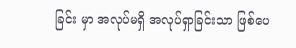ခြင်း မှာ အလုပ်မရှိ အလုပ်ရှာခြင်းသာ ဖြစ်ပေ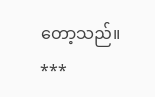တော့သည်။
***